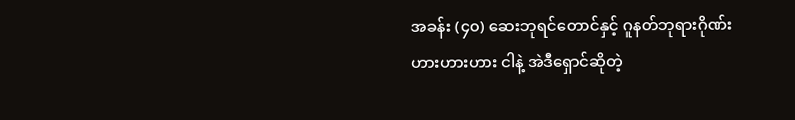အခန်း (၄၀) ဆေးဘုရင်တောင်နှင့် ဂူနတ်ဘုရားဂိုဏ်း
ဟားဟားဟား ငါနဲ့ အဲဒီရှောင်ဆိုတဲ့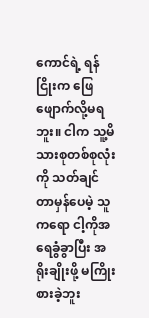ကောင်ရဲ့ ရန်ငြိုးက ဖြေဖျောက်လို့မရဘူး။ ငါက သူ့မိသားစုတစ်စုလုံးကို သတ်ချင်တာမှန်ပေမဲ့ သူကရော ငါ့ကိုအရေခွံခွာပြီး အရိုးချိုးဖို့ မကြိုးစားခဲ့ဘူး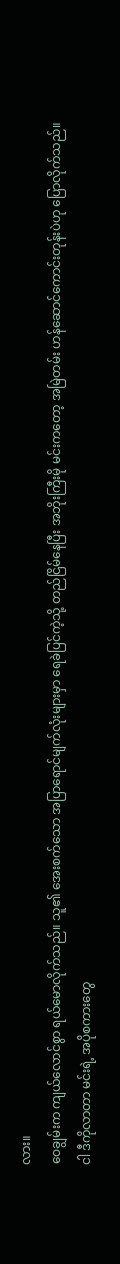လား။
ဝေချွမ်းက ကျယ်လောင်စွာ ရယ်မောလိုက်သည်။ သူ၏ အေးစက်သော အပြာရောင်မျက်လုံးများမှာ ရေခဲပြင်ကဲ့သို့ တည်ငြိမ်နေပြီး အဘိုးကြီးမို မင်းကတော့ အမြဲတမ်း ဟန်ဆောင်ကောင်းတုန်းပဲဟု ပြောလိုက်သည်။
ငါ ဒီကိုလာတာ မင်းရဲ့ အပိုစကားတွေ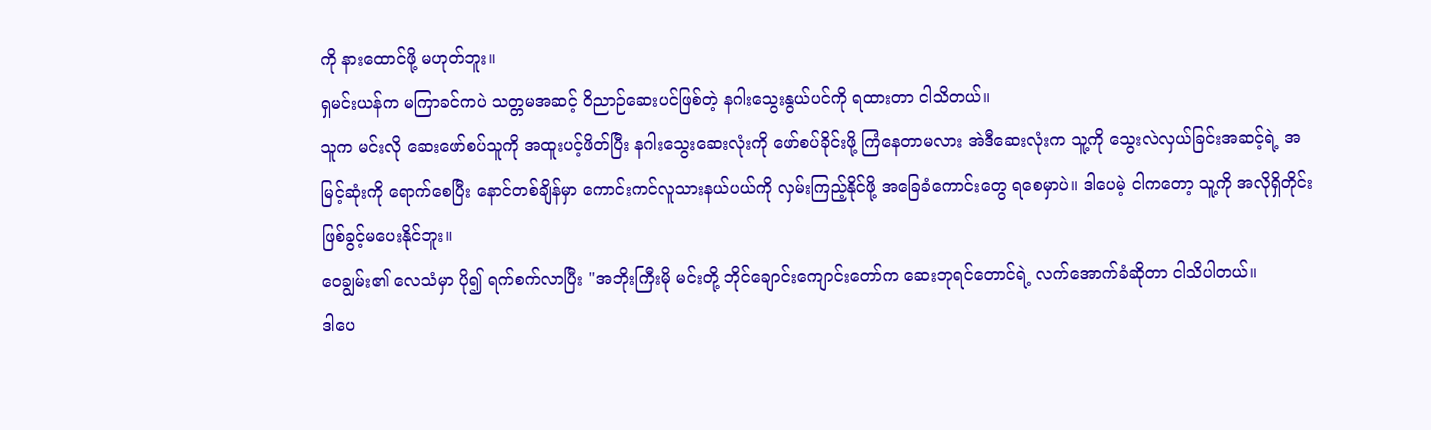ကို နားထောင်ဖို့ မဟုတ်ဘူး။
ရှမင်းယန်က မကြာခင်ကပဲ သတ္တမအဆင့် ဝိညာဉ်ဆေးပင်ဖြစ်တဲ့ နဂါးသွေးနွယ်ပင်ကို ရထားတာ ငါသိတယ်။
သူက မင်းလို ဆေးဖော်စပ်သူကို အထူးပင့်ဖိတ်ပြီး နဂါးသွေးဆေးလုံးကို ဖော်စပ်ခိုင်းဖို့ ကြံနေတာမလား အဲဒီဆေးလုံးက သူ့ကို သွေးလဲလှယ်ခြင်းအဆင့်ရဲ့ အမြင့်ဆုံးကို ရောက်စေပြီး နောင်တစ်ချိန်မှာ ကောင်းကင်လူသားနယ်ပယ်ကို လှမ်းကြည့်နိုင်ဖို့ အခြေခံကောင်းတွေ ရစေမှာပဲ။ ဒါပေမဲ့ ငါကတော့ သူ့ကို အလိုရှိတိုင်း ဖြစ်ခွင့်မပေးနိုင်ဘူး။
ဝေချွမ်း၏ လေသံမှာ ပို၍ ရက်စက်လာပြီး "အဘိုးကြီးမို မင်းတို့ ဘိုင်ချောင်းကျောင်းတော်က ဆေးဘုရင်တောင်ရဲ့ လက်အောက်ခံဆိုတာ ငါသိပါတယ်။
ဒါပေ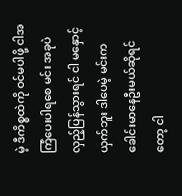မဲ့ ဒီကိစ္စထဲကို ဝင်မပါဖို့ ငါအကြံပေးပါရစေ မင်း အခုပဲ လှည့်ပြန်သွားရင် ငါ မနှောင့်ယှက်ဘူး ဒါပေမဲ့ မင်းက ခေါင်းမာနေဦးမယ်ဆိုရင်တော့ ငါ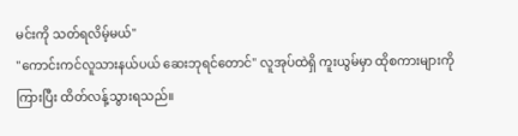မင်းကို သတ်ရလိမ့်မယ်"
"ကောင်းကင်လူသားနယ်ပယ် ဆေးဘုရင်တောင်" လူအုပ်ထဲရှိ ကူးယွမ်မှာ ထိုစကားများကို ကြားပြီး ထိတ်လန့်သွားရသည်။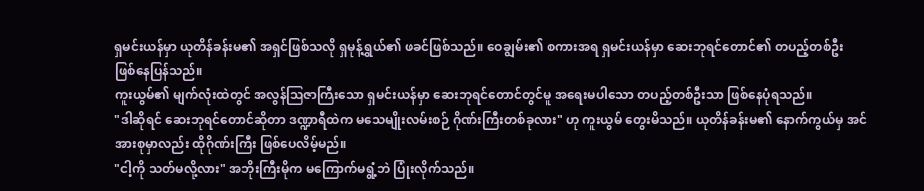ရှမင်းယန်မှာ ယုတိန်ခန်းမ၏ အရှင်ဖြစ်သလို ရှမုန့်ရွှယ်၏ ဖခင်ဖြစ်သည်။ ဝေချွမ်း၏ စကားအရ ရှမင်းယန်မှာ ဆေးဘုရင်တောင်၏ တပည့်တစ်ဦး ဖြစ်နေပြန်သည်။
ကူးယွမ်၏ မျက်လုံးထဲတွင် အလွန်ဩဇာကြီးသော ရှမင်းယန်မှာ ဆေးဘုရင်တောင်တွင်မူ အရေးမပါသော တပည့်တစ်ဦးသာ ဖြစ်နေပုံရသည်။
"ဒါဆိုရင် ဆေးဘုရင်တောင်ဆိုတာ ဒဏ္ဍာရီထဲက မသေမျိုးလမ်းစဉ် ဂိုဏ်းကြီးတစ်ခုလား" ဟု ကူးယွမ် တွေးမိသည်။ ယုတိန်ခန်းမ၏ နောက်ကွယ်မှ အင်အားစုမှာလည်း ထိုဂိုဏ်းကြီး ဖြစ်ပေလိမ့်မည်။
"ငါ့ကို သတ်မလို့လား" အဘိုးကြီးမိုက မကြောက်မရွံ့ဘဲ ပြုံးလိုက်သည်။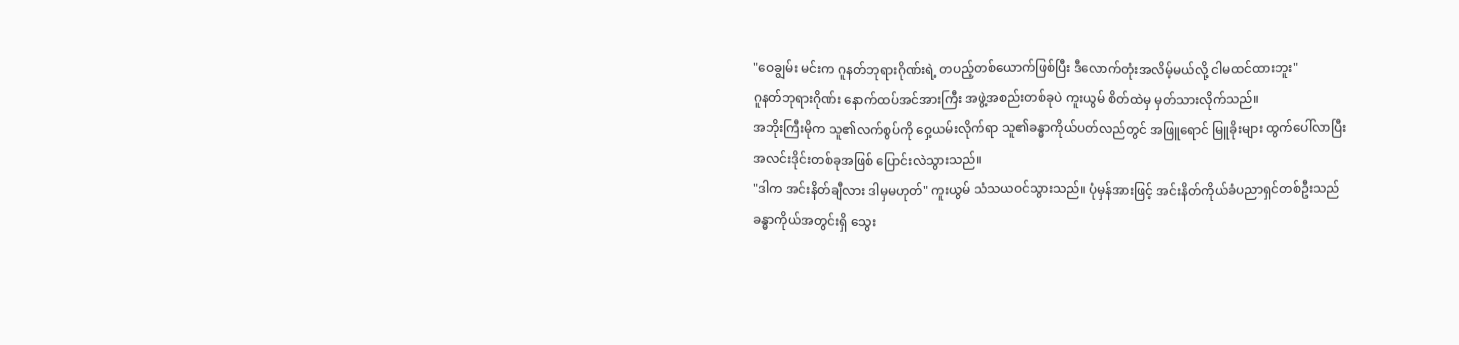"ဝေချွမ်း မင်းက ဂူနတ်ဘုရားဂိုဏ်းရဲ့ တပည့်တစ်ယောက်ဖြစ်ပြီး ဒီလောက်တုံးအလိမ့်မယ်လို့ ငါမထင်ထားဘူး"
ဂူနတ်ဘုရားဂိုဏ်း နောက်ထပ်အင်အားကြီး အဖွဲ့အစည်းတစ်ခုပဲ ကူးယွမ် စိတ်ထဲမှ မှတ်သားလိုက်သည်။
အဘိုးကြီးမိုက သူ၏လက်စွပ်ကို ဝှေ့ယမ်းလိုက်ရာ သူ၏ခန္ဓာကိုယ်ပတ်လည်တွင် အဖြူရောင် မြူခိုးများ ထွက်ပေါ်လာပြီး အလင်းဒိုင်းတစ်ခုအဖြစ် ပြောင်းလဲသွားသည်။
"ဒါက အင်းနိတ်ချီလား ဒါမှမဟုတ်" ကူးယွမ် သံသယဝင်သွားသည်။ ပုံမှန်အားဖြင့် အင်းနိတ်ကိုယ်ခံပညာရှင်တစ်ဦးသည် ခန္ဓာကိုယ်အတွင်းရှိ သွေး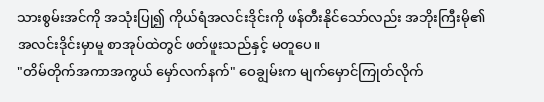သားစွမ်းအင်ကို အသုံးပြု၍ ကိုယ်ရံအလင်းဒိုင်းကို ဖန်တီးနိုင်သော်လည်း အဘိုးကြီးမို၏ အလင်းဒိုင်းမှာမူ စာအုပ်ထဲတွင် ဖတ်ဖူးသည်နှင့် မတူပေ။
"တိမ်တိုက်အကာအကွယ် မှော်လက်နက်" ဝေချွမ်းက မျက်မှောင်ကြုတ်လိုက်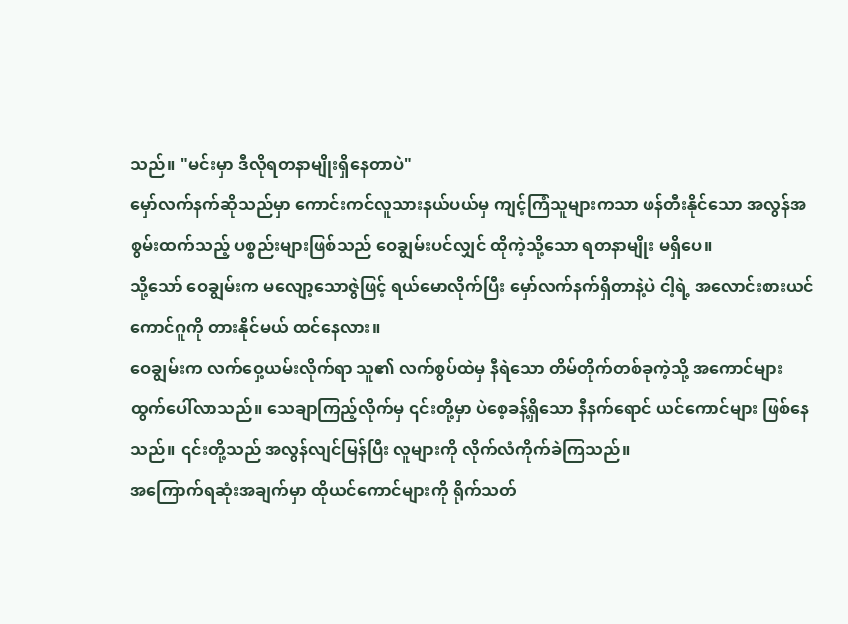သည်။ "မင်းမှာ ဒီလိုရတနာမျိုးရှိနေတာပဲ"
မှော်လက်နက်ဆိုသည်မှာ ကောင်းကင်လူသားနယ်ပယ်မှ ကျင့်ကြံသူများကသာ ဖန်တီးနိုင်သော အလွန်အစွမ်းထက်သည့် ပစ္စည်းများဖြစ်သည် ဝေချွမ်းပင်လျှင် ထိုကဲ့သို့သော ရတနာမျိုး မရှိပေ။
သို့သော် ဝေချွမ်းက မလျော့သောဇွဲဖြင့် ရယ်မောလိုက်ပြီး မှော်လက်နက်ရှိတာနဲ့ပဲ ငါ့ရဲ့ အလောင်းစားယင်ကောင်ဂူကို တားနိုင်မယ် ထင်နေလား။
ဝေချွမ်းက လက်ဝှေ့ယမ်းလိုက်ရာ သူ၏ လက်စွပ်ထဲမှ နီရဲသော တိမ်တိုက်တစ်ခုကဲ့သို့ အကောင်များ ထွက်ပေါ်လာသည်။ သေချာကြည့်လိုက်မှ ၎င်းတို့မှာ ပဲစေ့ခန့်ရှိသော နီနက်ရောင် ယင်ကောင်များ ဖြစ်နေသည်။ ၎င်းတို့သည် အလွန်လျင်မြန်ပြီး လူများကို လိုက်လံကိုက်ခဲကြသည်။
အကြောက်ရဆုံးအချက်မှာ ထိုယင်ကောင်များကို ရိုက်သတ်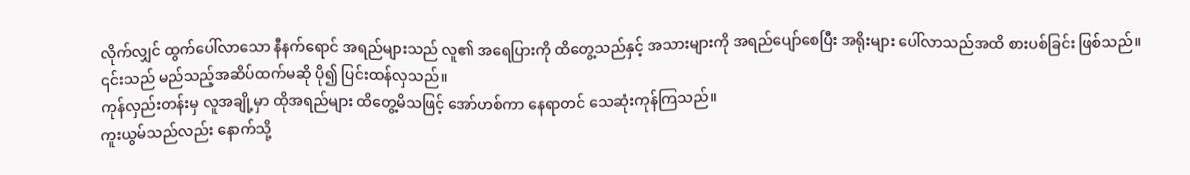လိုက်လျှင် ထွက်ပေါ်လာသော နီနက်ရောင် အရည်များသည် လူ၏ အရေပြားကို ထိတွေ့သည်နှင့် အသားများကို အရည်ပျော်စေပြီး အရိုးများ ပေါ်လာသည်အထိ စားပစ်ခြင်း ဖြစ်သည်။ ၎င်းသည် မည်သည့်အဆိပ်ထက်မဆို ပို၍ ပြင်းထန်လှသည်။
ကုန်လှည်းတန်းမှ လူအချို့မှာ ထိုအရည်များ ထိတွေ့မိသဖြင့် အော်ဟစ်ကာ နေရာတင် သေဆုံးကုန်ကြသည်။
ကူးယွမ်သည်လည်း နောက်သို့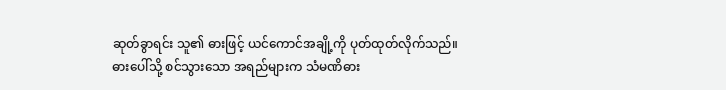ဆုတ်ခွာရင်း သူ၏ ဓားဖြင့် ယင်ကောင်အချို့ကို ပုတ်ထုတ်လိုက်သည်။
ဓားပေါ်သို့ စင်သွားသော အရည်များက သံမဏိဓား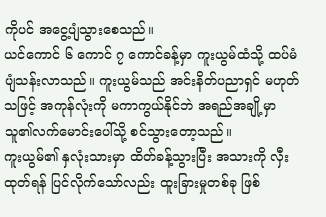ကိုပင် အငွေ့ပျံသွားစေသည်။
ယင်ကောင် ၆ ကောင် ၇ ကောင်ခန့်မှာ ကူးယွမ်ထံသို့ ထပ်မံ ပျံသန်းလာသည်။ ကူးယွမ်သည် အင်းနိတ်ပညာရှင် မဟုတ်သဖြင့် အကုန်လုံးကို မကာကွယ်နိုင်ဘဲ အရည်အချို့မှာ သူ၏လက်မောင်းပေါ်သို့ စင်သွားတော့သည်။
ကူးယွမ်၏ နှလုံးသားမှာ ထိတ်ခန့်သွားပြီး အသားကို လှီးထုတ်ရန် ပြင်လိုက်သော်လည်း ထူးခြားမှုတစ်ခု ဖြစ်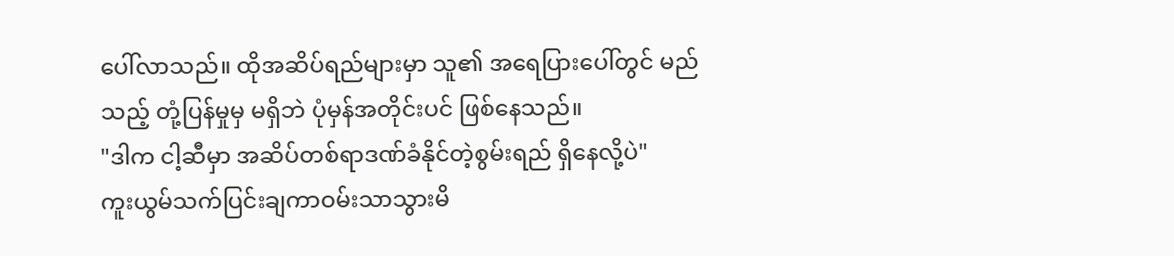ပေါ်လာသည်။ ထိုအဆိပ်ရည်များမှာ သူ၏ အရေပြားပေါ်တွင် မည်သည့် တုံ့ပြန်မှုမှ မရှိဘဲ ပုံမှန်အတိုင်းပင် ဖြစ်နေသည်။
"ဒါက ငါ့ဆီမှာ အဆိပ်တစ်ရာဒဏ်ခံနိုင်တဲ့စွမ်းရည် ရှိနေလို့ပဲ"
ကူးယွမ်သက်ပြင်းချကာဝမ်းသာသွားမိ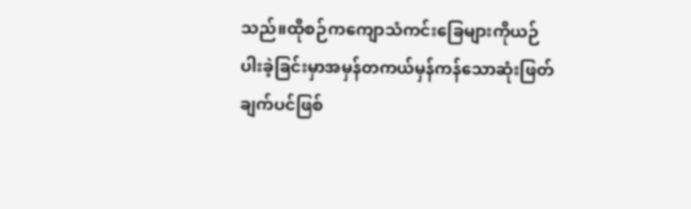သည်။ထိုစဉ်ကကျောသံကင်းခြေများကိုယဉ်ပါးခဲ့ခြင်းမှာအမှန်တကယ်မှန်ကန်သောဆုံးဖြတ်ချက်ပင်ဖြစ်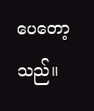ပေတော့သည်။